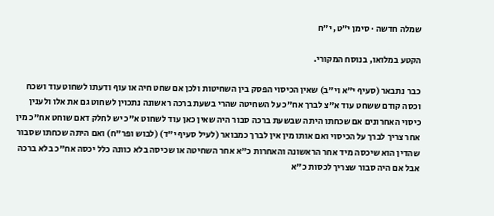שמלה חדשה · סימן י״ט, י״ח

הקטע במלואו, בנוסח המקורי.

כבר נתבאר (סעיף י"א וי"ב) שאין הכיסוי הפסק בין השחיטות ולכן אם שחט חיה או עוף ודעתו לשחוט עוד ושכח וכסה קודם ששחט עוד א"צ לברך אח"כ על השחיטה שהרי בשעת ברכה ראשונה נתכוין לשחוט גם את אלו ולענין כיסוי האחרונים אם שכחתו היתה שבשעת ברכה סבור היה שאין כאן עוד לשחוט א"כ יש לחלק דאם שוחט אח"כ מין אחר צריך לברך על הכיסוי ואם אותו מין אין לברך כמבואר (לעיל סעיף י"ד) (לבוש ופר"ח) ואם היתה שכחתו שסבור שהדין הוא שיכסה מיד אחר הראשונה והאחרות כ"א אחר השחיטה או שכיסה בלא כוונה כלל יכסה אח"כ בלא ברכה אבל אם היה סבור שצריך לכסות כ"א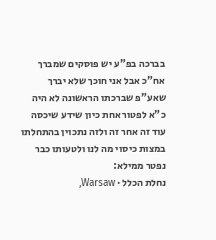בברכה בפ"ע יש פוסקים שמברך אח"כ אבל אני חוכך שלא יברך שאע"פ שברכתו הראשונה לא היה כ"א לפטור אחת כיון שידע שיכסה עוד זה אחר זה ולזה נתכוין בהתחלתו במצות כיסוי מה לנו ולטעותו כבר נפטר ממילא:
נחלת הכלל · Warsaw,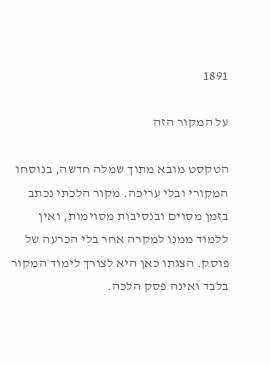1891

על המקור הזה

הטקסט מובא מתוך שמלה חדשה, בנוסחו המקורי ובלי עריכה. מקור הלכתי נכתב בזמן מסוים ובנסיבות מסוימות, ואין ללמוד ממנו למקרה אחר בלי הכרעה של פוסק. הצגתו כאן היא לצורך לימוד המקור בלבד ואינה פסק הלכה.